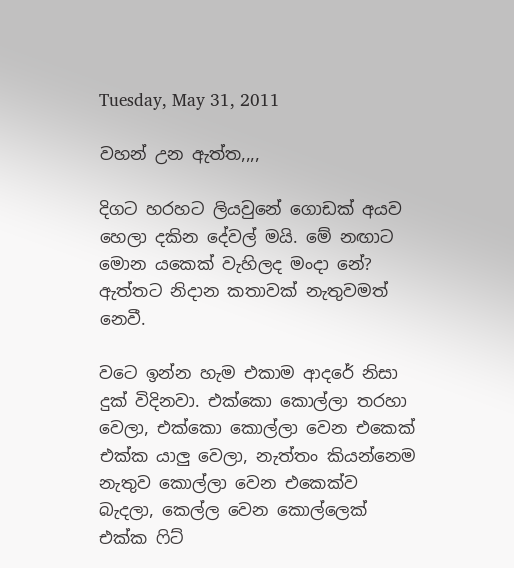Tuesday, May 31, 2011

වහන් උන ඇත්ත,,,,

දිගට හරහට ලියවුනේ ගොඩක් අයව හෙලා දකින දේවල් මයි. මේ නඟාට මොන යකෙක් වැහිලද මංදා නේ?
ඇත්තට නිදාන කතාවක් නැතුවමත් නෙවී.

වටෙ ඉන්න හැම එකාම ආදරේ නිසා දුක් විදිනවා. එක්කො කොල්ලා තරහා වෙලා, එක්කො කොල්ලා වෙන එකෙක් එක්ක යාලු වෙලා, නැත්තං කියන්නෙම නැතුව කොල්ලා වෙන එකෙක්ව බැදලා, කෙල්ල වෙන කොල්ලෙක් එක්ක ෆිට්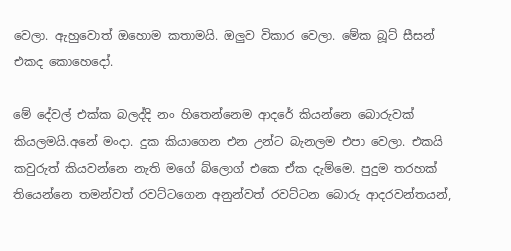වෙලා. ඇහුවොත් ඔහොම කතාමයි. ඔලුව විකාර වෙලා. මේක බූට් සීසන් එකද කොහෙදෝ.

මේ දේවල් එක්ක බලද්දි නං හිතෙන්නෙම ආදරේ කියන්නෙ බොරුවක් කියලමයි.අනේ මංදා. දුක කියාගෙන එන උන්ට බැනලම එපා වෙලා. එකයි කවුරුත් කියවන්නෙ නැති මගේ බ්ලොග් එකෙ ඒක දැම්මෙ. පුදුම තරහක් තියෙන්නෙ තමන්වත් රවට්ටගෙන අනුන්වත් රවට්ටන බොරු ආදරවන්තයන්,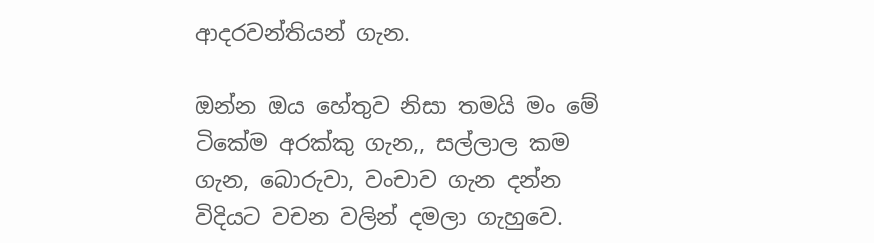ආදරවන්තියන් ගැන.

ඔන්න ඔය හේතුව නිසා තමයි මං මේ ටිකේම අරක්කු ගැන,, සල්ලාල කම ගැන, බොරුවා, වංචාව ගැන දන්න විදියට වචන වලින් දමලා ගැහුවෙ.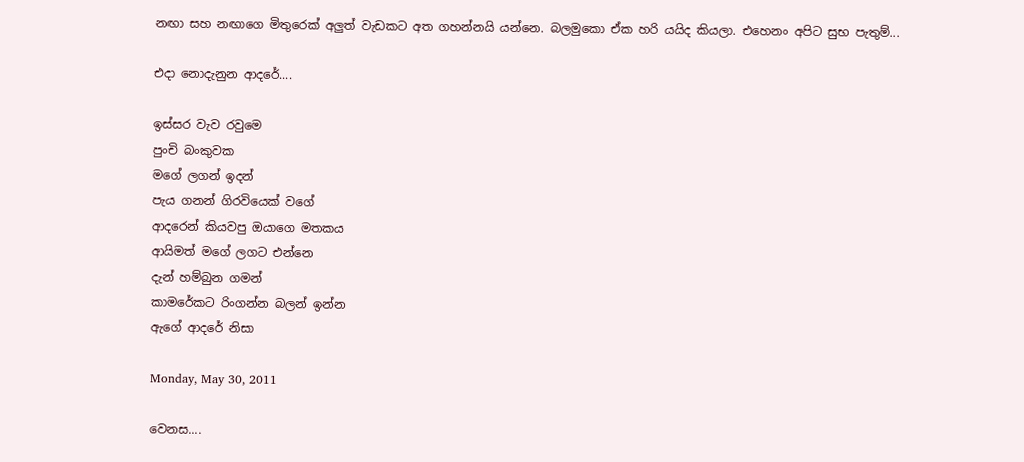නඟා සහ නඟාගෙ මිතුරෙක් අලුත් වැඩකට අත ගහන්නයි යන්නෙ. බලමුකො ඒක හරි යයිද කියලා. එහෙනං අපිට සුභ පැතුම්...

එදා නොදැනුන ආදරේ....

ඉස්සර වැව රවුමෙ
පුංචි බංකුවක
මගේ ලගන් ඉදන්
පැය ගනන් ගිරවියෙක් වගේ
ආදරෙන් කියවපු ඔයාගෙ මතකය
ආයිමත් මගේ ලගට එන්නෙ
දැන් හම්බුන ගමන්
කාමරේකට රිංගන්න බලන් ඉන්න
ඇගේ ආදරේ නිසා

Monday, May 30, 2011

වෙනස....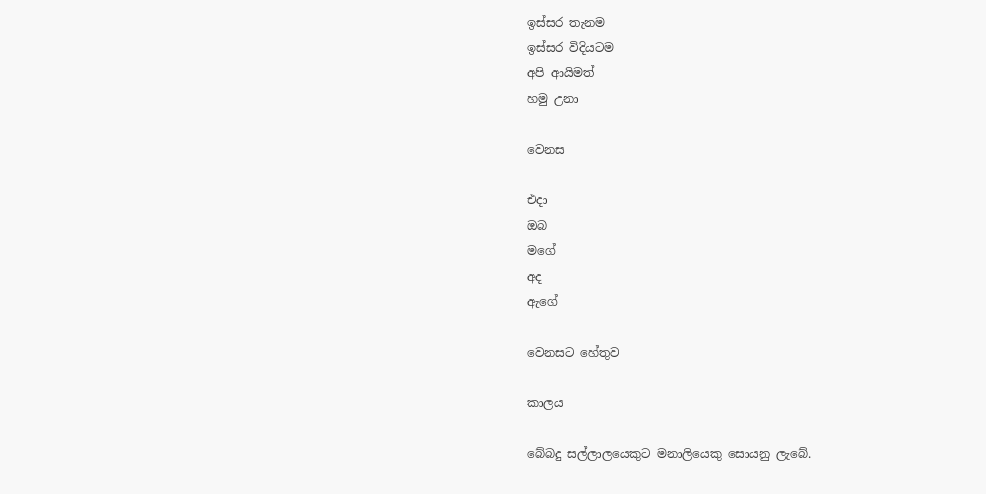ඉස්සර තැනම
ඉස්සර විදියටම
අපි ආයිමත්
හමු උනා

වෙනස

එදා
ඔබ
මගේ
අද
ඇගේ

වෙනසට හේතුව

කාලය

බේබදු සල්ලාලයෙකුට මනාලියෙකු සොයනු ලැබේ.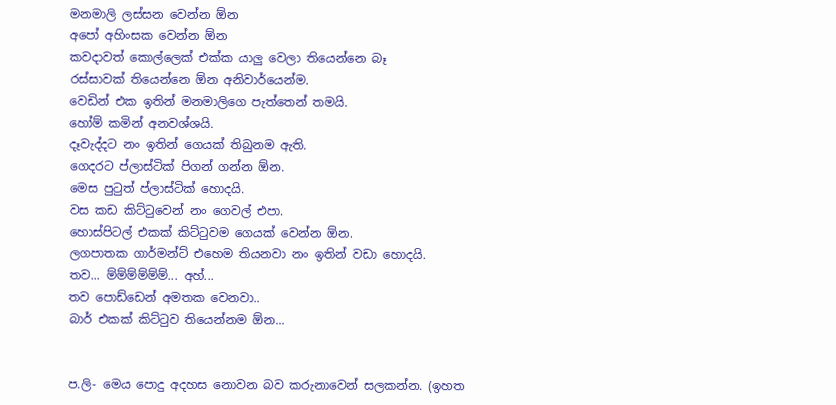මනමාලි ලස්සන වෙන්න ඕන
අපෝ අහිංසක වෙන්න ඕන
කවදාවත් කොල්ලෙක් එක්ක යාලු වෙලා තියෙන්නෙ බෑ
රස්සාවක් තියෙන්නෙ ඕන අනිවාර්යෙන්ම.
වෙඩින් එක ඉතින් මනමාලිගෙ පැත්තෙන් තමයි.
හෝම් කමින් අනවශ්ශයි.
දෑවැද්දට නං ඉතින් ගෙයක් තිබුනම ඇති.
ගෙදරට ප්ලාස්ටික් පිගන් ගන්න ඕන.
මෙස පුටුත් ප්ලාස්ටික් හොදයි.
වස කඩ කිට්ටුවෙන් නං ගෙවල් එපා.
හොස්පිටල් එකක් කිට්ටුවම ගෙයක් වෙන්න ඕන.
ලගපාතක ගාර්මන්ට් එහෙම තියනවා නං ඉතින් වඩා හොදයි.
තව... ම්ම්ම්ම්ම්ම්... අහ්...
තව පොඩ්ඩෙන් අමතක වෙනවා..
බාර් එකක් කිට්ටුව තියෙන්නම ඕන...


ප.ලි- මෙය පොදු අදහස නොවන බව කරුනාවෙන් සලකන්න. (ඉහත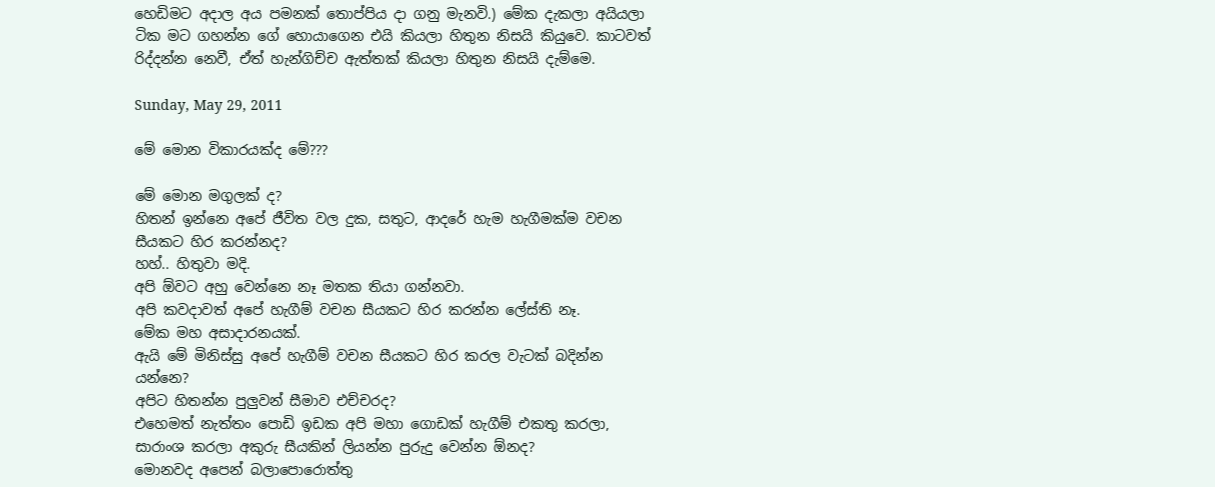හෙඩිමට අදාල අය පමනක් තොප්පිය දා ගනු මැනවි.) මේක දැකලා අයියලා ටික මට ගහන්න ගේ හොයාගෙන එයි කියලා හිතුන නිසයි කියුවෙ. කාටවත් රිද්දන්න නෙවී, ඒත් හැන්ගිච්ච ඇත්තක් කියලා හිතුන නිසයි දැම්මෙ.

Sunday, May 29, 2011

මේ මොන විකාරයක්ද මේ???

මේ මොන මගුලක් ද?
හිතන් ඉන්නෙ අපේ ජීවිත වල දුක, සතුට, ආදරේ හැම හැගීමක්ම වචන සීයකට හිර කරන්නද?
හහ්.. හිතුවා මදි.
අපි ඕවට අහු වෙන්නෙ නෑ මතක තියා ගන්නවා.
අපි කවදාවත් අපේ හැගීම් වචන සීයකට හිර කරන්න ලේස්ති නෑ.
මේක මහ අසාදාරනයක්.
ඇයි මේ මිනිස්සු අපේ හැගීම් වචන සීයකට හිර කරල වැටක් බදින්න යන්නෙ?
අපිට හිතන්න පුලුවන් සීමාව එච්චරද?
එහෙමත් නැත්තං පොඩි ඉඩක අපි මහා ගොඩක් හැගීම් එකතු කරලා,
සාරාංශ කරලා අකුරු සීයකින් ලියන්න පුරුදු වෙන්න ඕනද?
මොනවද අපෙන් බලාපොරොත්තු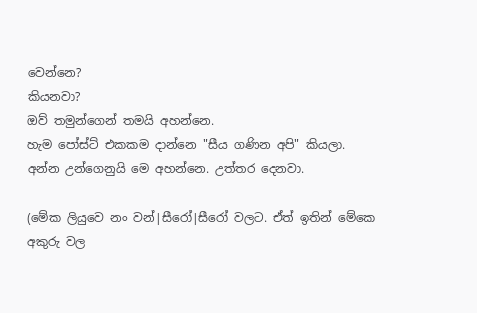වෙන්නෙ?
කියනවා?
ඔව් තමුන්ගෙන් තමයි අහන්නෙ.
හැම පෝස්ට් එකකම දාන්නෙ "සීය ගණින අපි" කියලා.
අන්න උන්ගෙනුයි මෙ අහන්නෙ. උත්තර දෙනවා.

(මේක ලියුවෙ නං වන්|සීරෝ|සීරෝ වලට. ඒත් ඉතින් මේකෙ අකුරු වල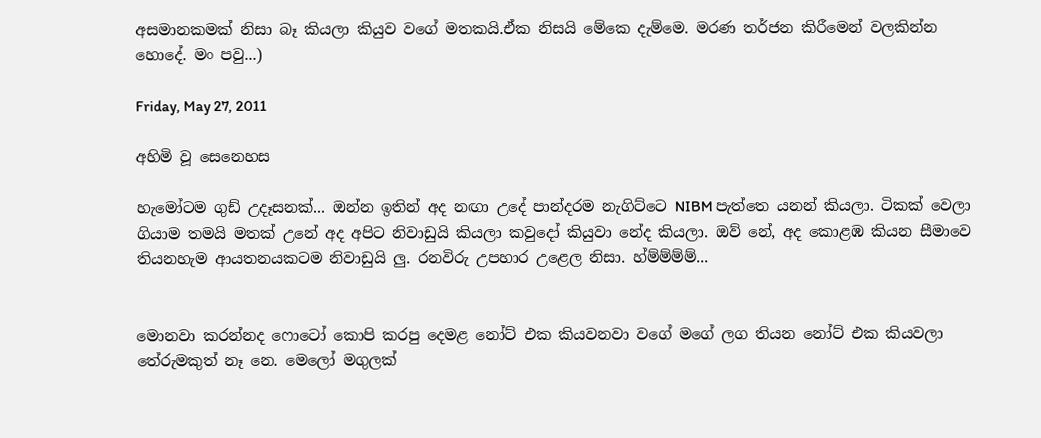අසමානකමක් නිසා බෑ කියලා කියුව වගේ මතකයි.ඒක නිසයි මේකෙ දැම්මෙ. මරණ තර්ජන කිරීමෙන් වලකින්න හොදේ. මං පවු...)

Friday, May 27, 2011

අහිමි වූ සෙනෙහස

හැමෝටම ගුඩ් උදෑසනක්... ඔන්න ඉතින් අද නඟා උදේ පාන්දරම නැගිට්ටෙ NIBM පැත්තෙ යනන් කියලා. ටිකක් වෙලා ගියාම තමයි මතක් උනේ අද අපිට නිවාඩුයි කියලා කවුදෝ කියුවා නේද කියලා. ඔව් නේ, අද කොළඹ කියන සීමාවෙ තියනහැම ආයතනයකටම නිවාඩුයි ලු. රනවිරු උපහාර උළෙල නිසා. හ්ම්ම්ම්ම්...


මොනවා කරන්නද ෆොටෝ කොපි කරපු දෙමළ නෝට් එක කියවනවා වගේ මගේ ලග තියන නෝට් එක කියවලා තේරුමකුත් නෑ නෙ. මෙලෝ මගුලක්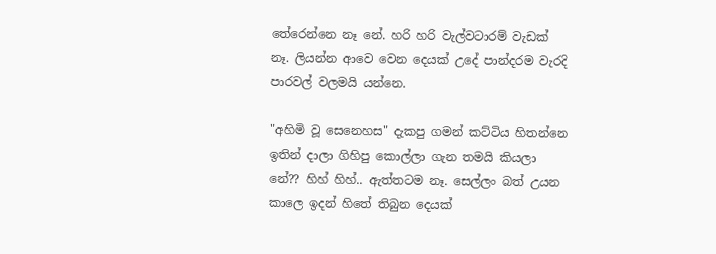තේරෙන්නෙ නෑ නේ. හරි හරි වැල්වටාරම් වැඩක් නෑ. ලියන්න ආවෙ වෙන දෙයක් උදේ පාන්දරම වැරදි පාරවල් වලමයි යන්නෙ.

"අහිමි වූ සෙනෙහස" දැකපු ගමන් කට්ටිය හිතන්නෙ ඉතින් දාලා ගිහිපු කොල්ලා ගැන තමයි කියලා නේ?? හිහ් හිහ්.. ඇත්තටම නෑ. සෙල්ලං බත් උයන කාලෙ ඉදන් හිතේ තිබුන දෙයක්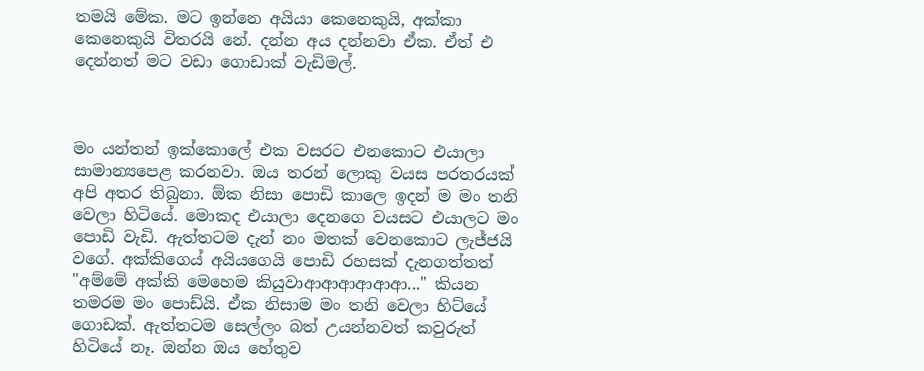තමයි මේක. මට ඉන්නෙ අයියා කෙනෙකුයි, අක්කා කෙනෙකුයි විතරයි නේ. දන්න අය දන්නවා ඒක. ඒත් එ දෙන්නත් මට වඩා ගොඩාක් වැඩිමල්.



මං යන්තන් ඉක්කොලේ එක වසරට එනකොට එයාලා සාමාන්‍යපෙළ කරනවා. ඔය තරන් ලොකු වයස පරතරයක් අපි අතර තිබුනා. ඕක නිසා පොඩි කාලෙ ඉදන් ම මං තනි වෙලා හිටියේ. මොකද එයාලා දෙනගෙ වයසට එයාලට මං පොඩි වැඩි. ඇත්තටම දැන් නං මතක් වෙනකොට ලැජ්ජයි වගේ. අක්කිගෙය් අයියගෙයි පොඩි රහසක් දැනගත්තත් "අම්මේ අක්කි මෙහෙම කියුවාආආආආආආ..." කියන තමරම මං පොඩ්යි. ඒක නිසාම මං තනි වෙලා හිට්යේ ගොඩක්. ඇත්තටම සෙල්ලං බත් උයන්නවත් කවුරුත් හිටියේ නෑ. ඔන්න ඔය හේතුව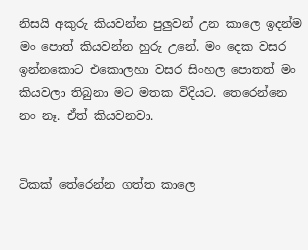නිසයි අකුරු කියවන්න පුලුවන් උන කාලෙ ඉදන්ම මං පොත් කියවන්න හුරු උනේ. මං දෙක වසර ඉන්නකොට එකොලහා වසර සිංහල පොතත් මං කියවලා තිබුනා මට මතක විදියට. තෙරෙන්නෙ නං නෑ. ඒත් කියවනවා.


ටිකක් තේරෙන්න ගත්ත කාලෙ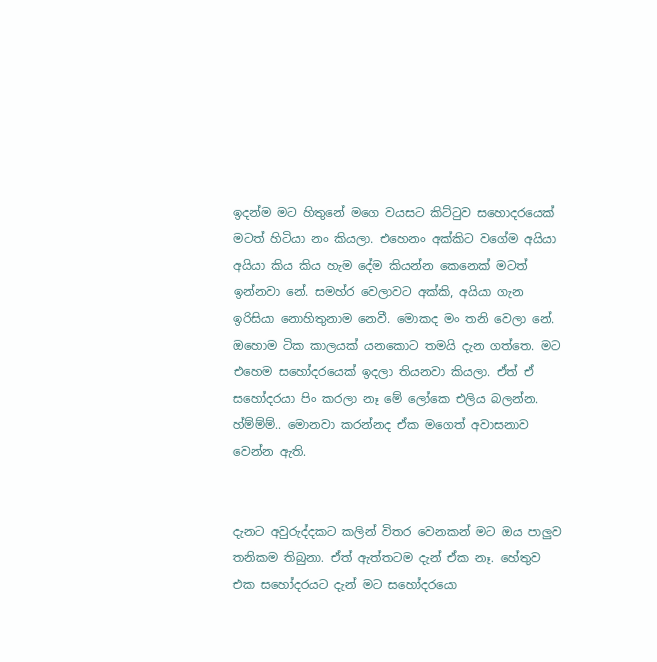ඉදන්ම මට හිතුනේ මගෙ වයසට කිට්ටුව සහොදරයෙක් මටත් හිටියා නං කියලා. එහෙනං අක්කිට වගේම අයියා අයියා කිය කිය හැම දේම කියන්න කෙනෙක් මටත් ඉන්නවා නේ. සමහ්ර වෙලාවට අක්කි, අයියා ගැන ඉරිසියා නොහිතුනාම නෙවී. මොකද මං තනි වෙලා නේ.  ඔහොම ටික කාලයක් යනකොට තමයි දැන ගත්තෙ. මට එහෙම සහෝදරයෙක් ඉදලා තියනවා කියලා. ඒත් ඒ සහෝදරයා පිං කරලා නෑ මේ ලෝකෙ එලිය බලන්න. හ්ම්ම්ම්.. මොනවා කරන්නද ඒක මගෙත් අවාසනාව වෙන්න ඇති.


දැනට අවුරුද්දකට කලින් විතර වෙනකන් මට ඔය පාලුව තනිකම තිබුනා. ඒත් ඇත්තටම දැන් ඒක නෑ. හේතුව එක සහෝදරයට දැන් මට සහෝදරයො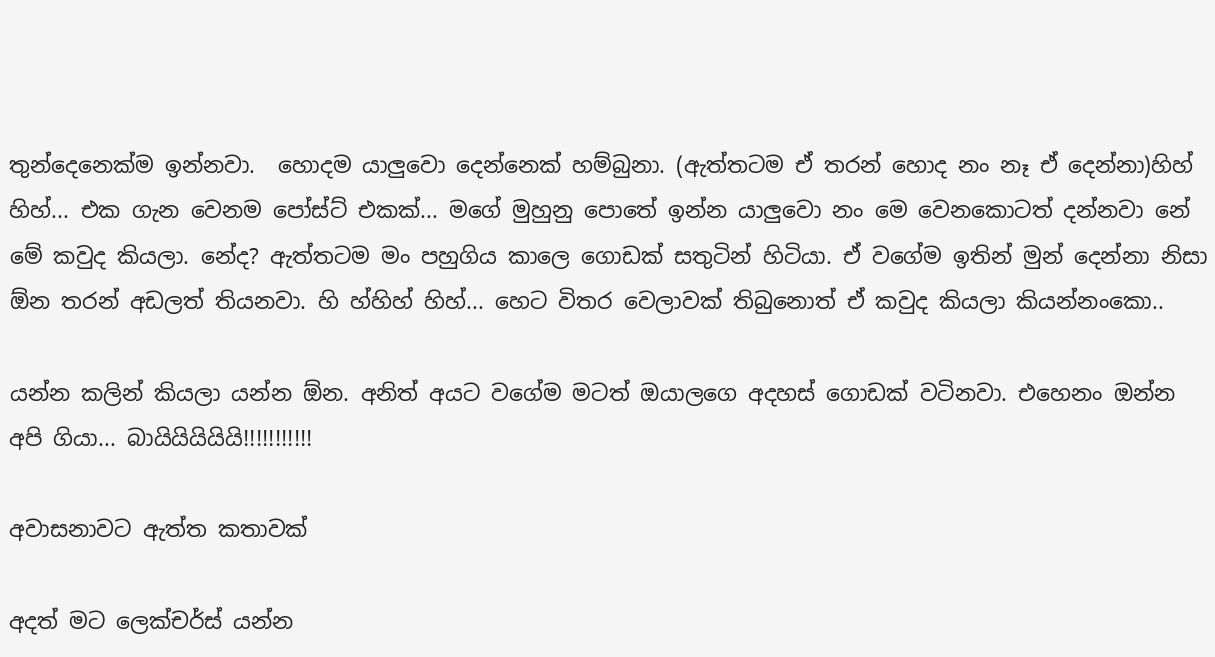තුන්දෙනෙක්ම ඉන්නවා.  හොදම යාලුවො දෙන්නෙක් හම්බුනා. (ඇත්තටම ඒ තරන් හොද නං නෑ ඒ දෙන්නා)හිහ් හිහ්... එක ගැන වෙනම පෝස්ට් එකක්... මගේ මුහුනු පොතේ ඉන්න යාලුවො නං මෙ වෙනකොටත් දන්නවා නේ මේ කවුද කියලා. නේද? ඇත්තටම මං පහුගිය කාලෙ ගොඩක් සතුටින් හිටියා. ඒ වගේම ඉතින් මුන් දෙන්නා නිසා ඕන තරන් අඩලත් තියනවා. හි හ්හිහ් හිහ්... හෙට විතර වෙලාවක් තිබුනොත් ඒ කවුද කියලා කියන්නංකො..

යන්න කලින් කියලා යන්න ඕන. අනිත් අයට වගේම මටත් ඔයාලගෙ අදහස් ගොඩක් වටිනවා. එහෙනං ඔන්න අපි ගියා... බායියියියියි!!!!!!!!!!!

අවාසනාවට ඇත්ත කතාවක්

අදත් මට ලෙක්චර්ස් යන්න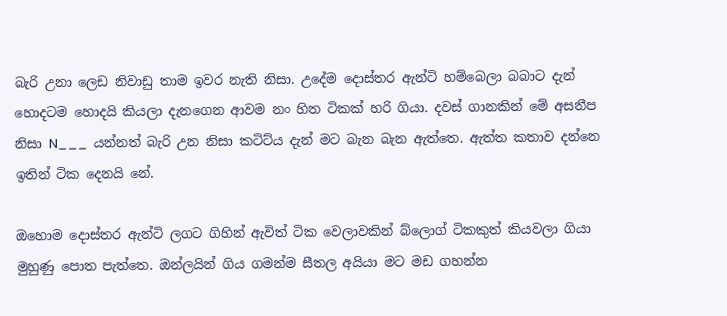බැරි උනා ලෙඩ නිවාඩු තාම ඉවර නැති නිසා. උදේම දොස්තර ඇන්ටි හම්බෙලා බබාට දැන් හොදටම හොදයි කියලා දැනගෙන ආවම නං හිත ටිකක් හරි ගියා. දවස් ගානකින් මේ අසනීප නිසා N___  යන්නත් බැරි උන නිසා කටිට්ය දැන් මට බැන බැන ඇත්තෙ. ඇත්ත කතාව දන්නෙ ඉතින් ටික දෙනයි නේ.

ඔහොම දොස්තර ඇන්ටි ලගට ගිහින් ඇවිත් ටික වෙලාවකින් බ්ලොග් ටිකකුත් කියවලා ගියා මුහුණු පොත පැත්තෙ. ඔන්ලයින් ගිය ගමන්ම සීතල අයියා මට මඩ ගහන්න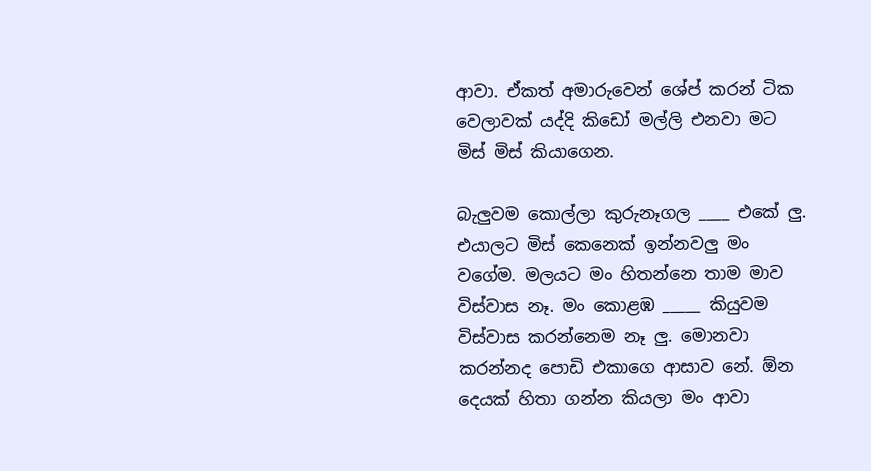ආවා. ඒකත් අමාරුවෙන් ශේප් කරන් ටික වෙලාවක් යද්දි කිඩෝ මල්ලි එනවා මට මිස් මිස් කියාගෙන.

බැලුවම කොල්ලා කුරුනෑගල ____ එකේ ලු. එයාලට මිස් කෙනෙක් ඉන්නවලු මං වගේම. මලයට මං හිතන්නෙ තාම මාව විස්වාස නෑ. මං කොළඹ _____ කියුවම විස්වාස කරන්නෙම නෑ ලු. මොනවා කරන්නද පොඩි එකාගෙ ආසාව නේ. ඕන දෙයක් හිතා ගන්න කියලා මං ආවා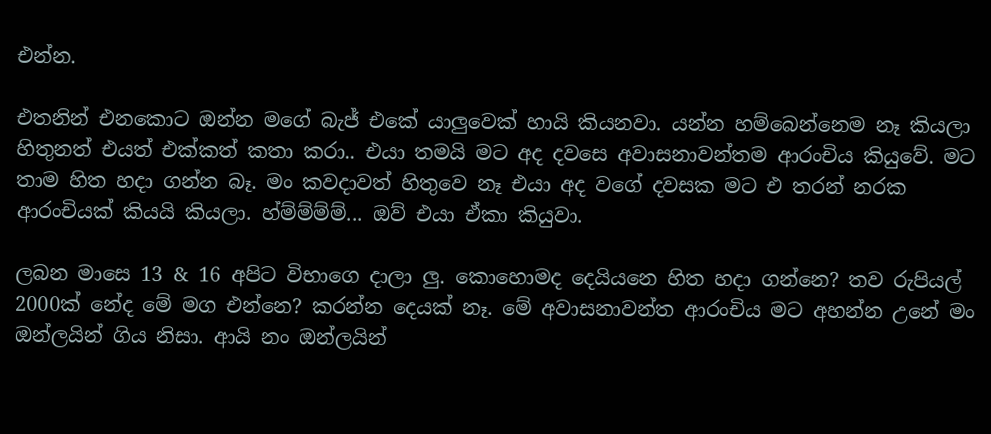එන්න.

එතනින් එනකොට ඔන්න මගේ බැජ් එකේ යාලුවෙක් හායි කියනවා. යන්න හම්බෙන්නෙම නෑ කියලා හිතුනත් එයත් එක්කත් කතා කරා.. එයා තමයි මට අද දවසෙ අවාසනාවන්තම ආරංචිය කියුවේ. මට තාම හිත හදා ගන්න බෑ. මං කවදාවත් හිතුවෙ නෑ එයා අද වගේ දවසක මට එ තරන් නරක ආරංචියක් කියයි කියලා. හ්ම්ම්ම්ම්... ඔව් එයා ඒකා කියුවා.

ලබන මාසෙ 13 & 16 අපිට විභාගෙ දාලා ලු. කොහොමද දෙයියනෙ හිත හදා ගන්නෙ? තව රුපියල් 2000ක් නේද මේ මග එන්නෙ? කරන්න දෙයක් නෑ. මේ අවාසනාවන්ත ආරංචිය මට අහන්න උනේ මං ඔන්ලයින් ගිය නිසා. ආයි නං ඔන්ලයින්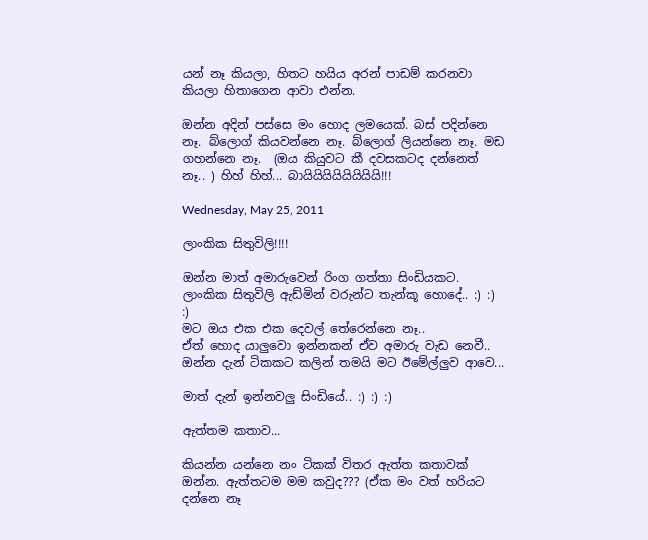යන් නෑ කියලා, හිතට හයිය අරන් පාඩම් කරනවා කියලා හිතාගෙන ආවා එන්න.

ඔන්න අදින් පස්සෙ මං හොද ලමයෙක්. බස් පදින්නෙ නෑ. බ්ලොග් කියවන්නෙ නෑ. බ්ලොග් ලියන්නෙ නෑ. මඩ ගහන්නෙ නෑ.  (ඔය කියුවට කී දවසකටද දන්නෙත් නෑ.. ) හිහ් හිහ්... බායියියියියියියියි!!!

Wednesday, May 25, 2011

ලාංකික සිතුවිලි!!!!

ඔන්න මාත් අමාරුවෙන් රිංග ගත්තා සිංඩියකට.
ලාංකික සිතුවිලි ඇඩ්මින් වරුන්ට තැන්කූ හොදේ.. :) :) :)
මට ඔය එක එක දෙවල් තේරෙන්නෙ නෑ..
ඒත් හොද යාලුවො ඉන්නකන් ඒව අමාරු වැඩ නෙවී..
ඔන්න දැන් ටිකකට කලින් තමයි මට ඊමේල්ලුව ආවෙ...

මාත් දැන් ඉන්නවලු සිංඩියේ.. :) :) :)

ඇත්තම කතාව...

කියන්න යන්නෙ නං ටිකක් විතර ඇත්ත කතාවක් ඔන්න. ඇත්තටම මම කවුද??? (ඒක මං වත් හරියට දන්නෙ නෑ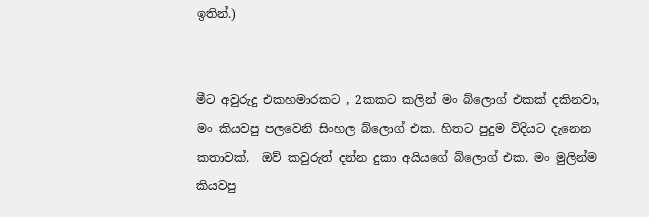ඉතින්.)


මීට අවුරුදු එකහමාරකට , 2කකට කලින් මං බ්ලොග් එකක් දකිනවා, මං කියවපු පලවෙනි සිංහල බ්ලොග් එක. හිතට පුදුම විදියට දැනෙන කතාවක්.  ඔව් කවුරුත් දන්න දුකා අයියගේ බ්ලොග් එක. මං මුලින්ම කියවපු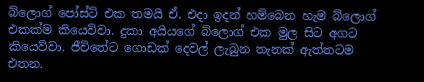බ්ලොග් පෝස්ට් එක තමයි ඒ. එදා ඉදන් හම්බෙන හැම බ්ලොග් එකක්ම කියෙව්වා. දුකා අයියගේ බ්ලොග් එක මුල සිට අගට කියෙව්වා. ජීවිතේට ගොඩක් දෙවල් ලැබුන තැනක් ඇත්තටම එතන.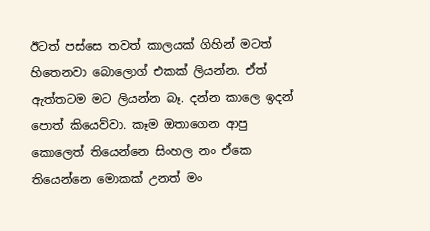ඊටත් පස්සෙ තවත් කාලයක් ගිහින් මටත් හිතෙනවා බොලොග් එකක් ලියන්න. ඒත් ඇත්තටම මට ලියන්න බෑ. දන්න කාලෙ ඉදන් පොත් කියෙව්වා. කෑම ඔතාගෙන ආපු කොලෙත් තියෙන්නෙ සිංහල නං ඒකෙ තියෙන්නෙ මොකක් උනත් මං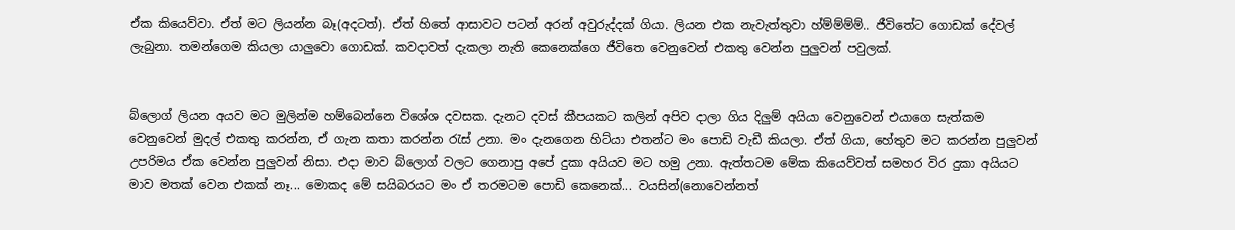ඒක කියෙව්වා. ඒත් මට ලියන්න බෑ(අදටත්). ඒත් හිතේ ආසාවට පටන් අරන් අවුරුද්දක් ගියා. ලියන එක නැවැත්තුවා හ්ම්ම්ම්ම්.. ජීවිතේට ගොඩක් දේවල් ලැබුනා. තමන්ගෙම කියලා යාලුවො ගොඩක්. කවදාවත් දැකලා නැති කෙනෙක්ගෙ ජීවිතෙ වෙනුවෙන් එකතු වෙන්න පුලුවන් පවුලක්.


බ්ලොග් ලියන අයව මට මුලින්ම හම්බෙන්නෙ විශේශ දවසක. දැනට දවස් කීපයකට කලින් අපිව දාලා ගිය දිලුම් අයියා වෙනුවෙන් එයාගෙ සැත්කම වෙනුවෙන් මුදල් එකතු කරන්න, ඒ ගැන කතා කරන්න රැස් උනා. මං දැනගෙන හිට්යා එතන්ට මං පොඩි වැඩී කියලා. ඒත් ගියා, හේතුව මට කරන්න පුලුවන් උපරිමය ඒක වෙන්න පුලුවන් නිසා. එදා මාව බ්ලොග් වලට ගෙනාපු අපේ දුකා අයියව මට හමු උනා. ඇත්තටම මේක කියෙව්වත් සමහර විර දුකා අයියට මාව මතක් වෙන එකක් නෑ... මොකද මේ සයිබරයට මං ඒ තරමටම පොඩි කෙනෙක්... වයසින්(නොවෙන්නත්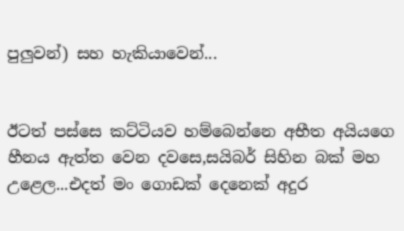පුලුවන්) සහ හැකියාවෙන්...


ඊටත් පස්සෙ කට්ටියව හම්බෙන්නෙ අභීත අයියගෙ හීනය ඇත්ත වෙන දවසෙ,සයිබර් සිහින බක් මහ උළෙල...එදත් මං ගොඩක් දෙනෙක් අදුර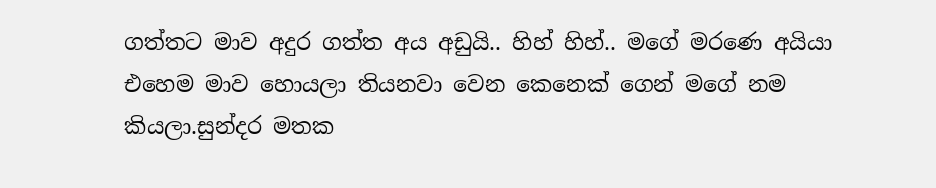ගත්තට මාව අදුර ගත්ත අය අඩුයි.. හිහ් හිහ්.. මගේ මරණෙ අයියා එහෙම මාව හොයලා තියනවා වෙන කෙනෙක් ගෙන් මගේ නම කියලා.සුන්දර මතක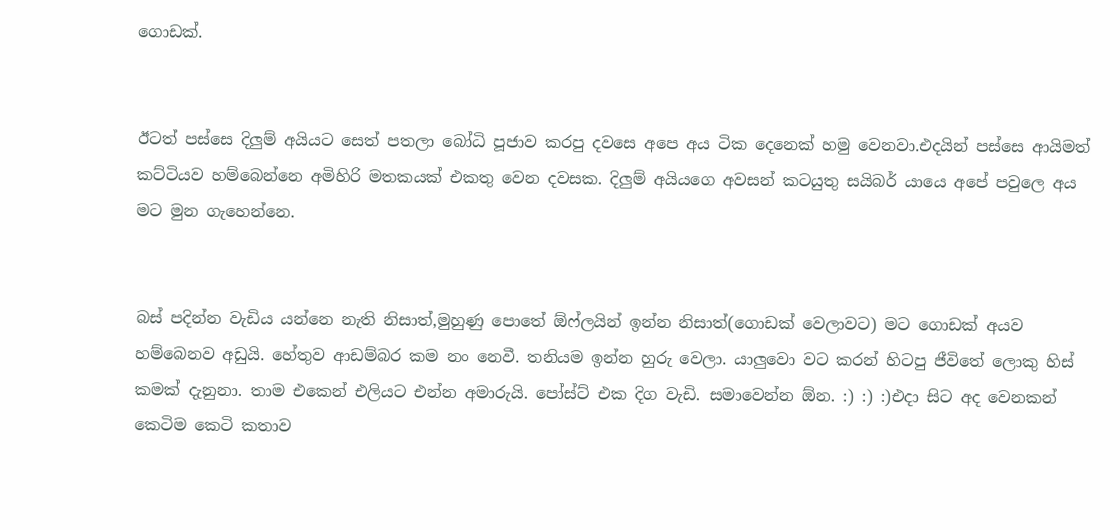ගොඩක්.


ඊටත් පස්සෙ දිලුම් අයියට සෙත් පතලා බෝධි පූජාව කරපු දවසෙ අපෙ අය ටික දෙනෙක් හමු වෙනවා.එදයින් පස්සෙ ආයිමත් කට්ටියව හම්බෙන්නෙ අමිහිරි මතකයක් එකතු වෙන දවසක. දිලුම් අයියගෙ අවසන් කටයුතු සයිබර් යායෙ අපේ පවුලෙ අය මට මුන ගැහෙන්නෙ.


බස් පදින්න වැඩිය යන්නෙ නැති නිසාත්,මුහුණු පොතේ ඕෆ්ලයින් ඉන්න නිසාත්(ගොඩක් වෙලාවට) මට ගොඩක් අයව හම්බෙනව අඩුයි. හේතුව ආඩම්බර කම නං නෙවී. තනියම ඉන්න හුරු වෙලා. යාලුවො වට කරන් හිටපු ජීවිතේ ලොකු හිස් කමක් දැනුනා. තාම එකෙන් එලියට එන්න අමාරුයි. පෝස්ට් එක දිග වැඩි. සමාවෙන්න ඕන. :) :) :)එදා සිට අද වෙනකන් කෙටිම කෙටි කතාව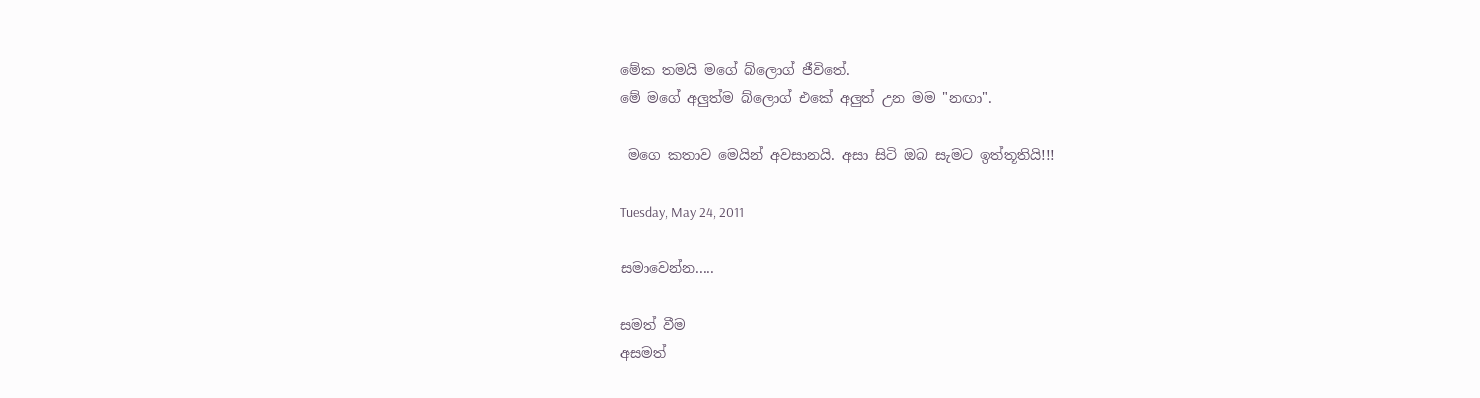මේක තමයි මගේ බ්ලොග් ජීවිතේ.
මේ මගේ අලුත්ම බ්ලොග් එකේ අලුත් උන මම "නඟා".

 මගෙ කතාව මෙයින් අවසානයි. අසා සිටි ඔබ සැමට ඉත්තූතියි!!!

Tuesday, May 24, 2011

සමාවෙන්න.....

සමත් වීම
අසමත්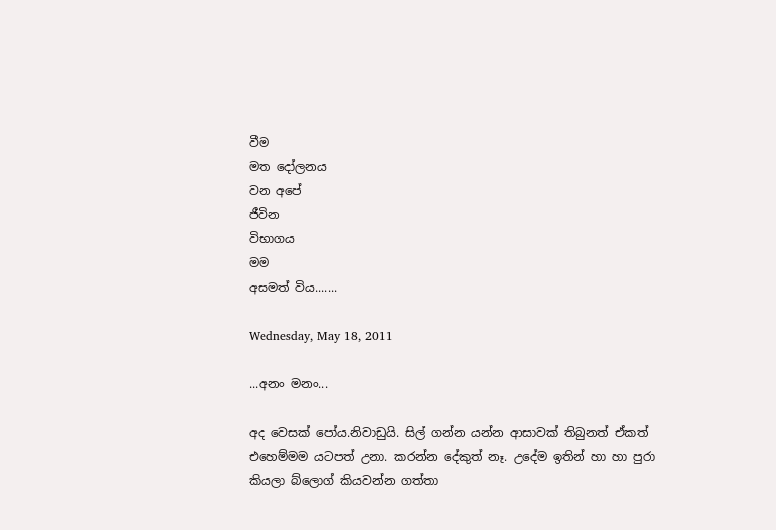වීම
මත දෝලනය
වන අපේ
ජීවින
විභාගය
මම
අසමත් විය.......

Wednesday, May 18, 2011

...අනං මනං...

අද වෙසක් පෝය.නිවාඩුයි. සිල් ගන්න යන්න ආසාවක් තිබුනත් ඒකත් එහෙම්මම යටපත් උනා. කරන්න දේකුත් නෑ. උදේම ඉතින් හා හා පුරා කියලා බ්ලොග් කියවන්න ගත්තා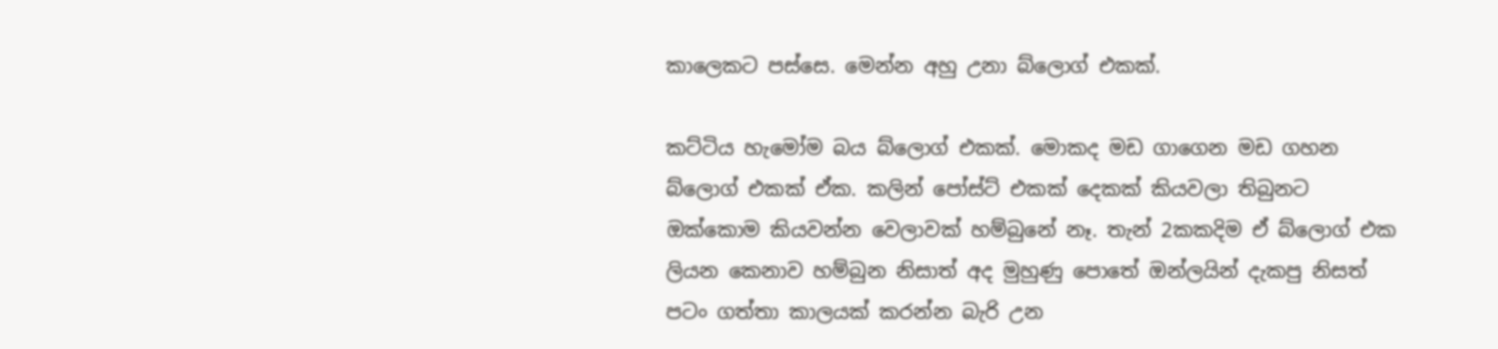කාලෙකට පස්සෙ. මෙන්න අහු උනා බ්ලොග් එකක්.

කට්ටිය හැමෝම බය බ්ලොග් එකක්. මොකද මඩ ගාගෙන මඩ ගහන බ්ලොග් එකක් ඒක. කලින් පෝස්ට් එකක් දෙකක් කියවලා තිබුනට ඔක්කොම කියවන්න වෙලාවක් හම්බුනේ නෑ. තැන් 2කකදිම ඒ බ්ලොග් එක ලියන කෙනාව හම්බුන නිසාත් අද මුහුණු පොතේ ඔන්ලයින් දැකපු නිසත් පටං ගත්තා කාලයක් කරන්න බැරි උන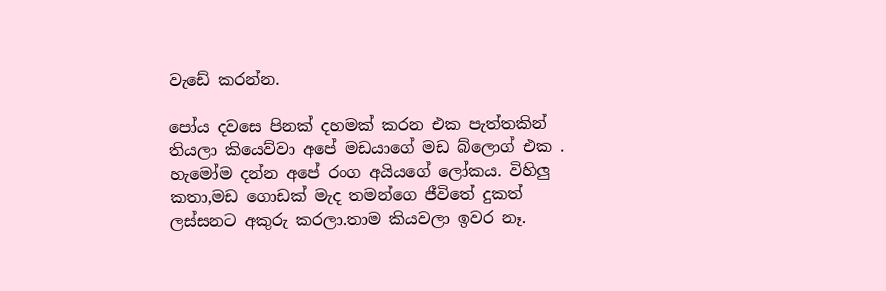වැඩේ කරන්න.

පෝය දවසෙ පිනක් දහමක් කරන එක පැත්තකින් තියලා කියෙව්වා අපේ මඩයාගේ මඩ බ්ලොග් එක . හැමෝම දන්න අපේ රංග අයියගේ ලෝකය. විහිලු කතා,මඩ ගොඩක් මැද තමන්ගෙ ජීවිතේ දුකත් ලස්සනට අකුරු කරලා.තාම කියවලා ඉවර නෑ.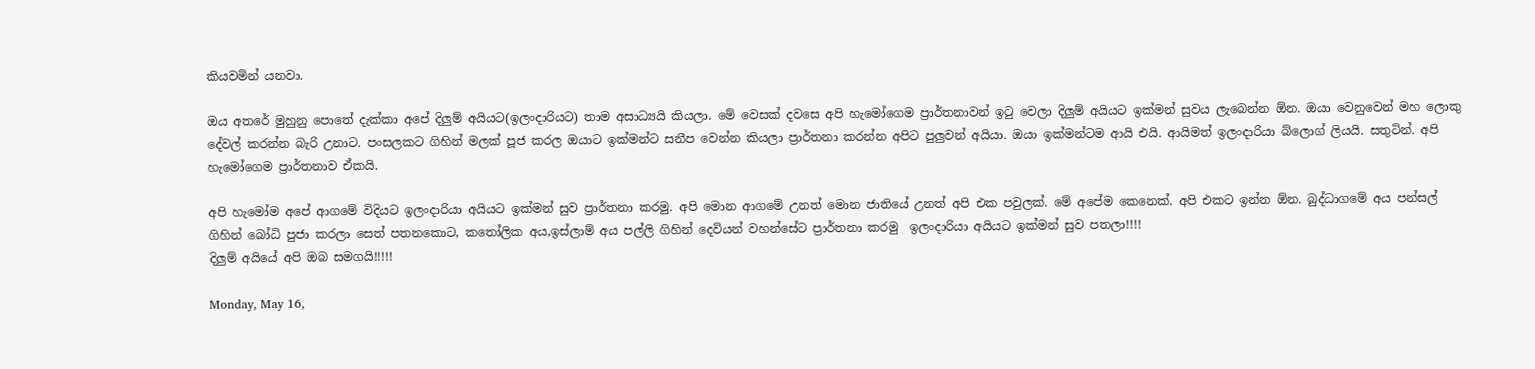කියවමින් යනවා.

ඔය අතරේ මුහුනු පොතේ දැක්කා අපේ දිලුම් අයියට(ඉලංදාරියට) තාම අසාධ්‍යයි කියලා. මේ වෙසක් දවසෙ අපි හැමෝගෙම ප්‍රාර්තනාවන් ඉටු වෙලා දිලුම් අයියට ඉක්මන් සුවය ලැබෙන්න ඕන. ඔයා වෙනුවෙන් මහ ලොකු දේවල් කරන්න බැරි උනාට. පංසලකට ගිහින් මලක් පූජ කරල ඔයාට ඉක්මන්ට සනීප වෙන්න කියලා ප්‍රාර්තනා කරන්න අපිට පුලුවන් අයියා. ඔයා ඉක්මන්ටම ආයි එයි. ආයිමත් ඉලංදාරියා බ්ලොග් ලියයි. සතුටින්. අපි හැමෝගෙම ප්‍රාර්තනාව ඒකයි.

අපි හැමෝම අපේ ආගමේ විදියට ඉලංදාරියා අයියට ඉක්මන් සුව ප්‍රාර්තනා කරමු. අපි මොන ආගමේ උනත් මොන ජාතියේ උනත් අපි එක පවුලක්. මේ අපේම කෙනෙක්. අපි එකට ඉන්න ඕන. බුද්ධාගමේ අය පන්සල් ගිහින් බෝධි පුජා කරලා සෙත් පතනකොට, කතෝලික අය,ඉස්ලාම් අය පල්ලි ගිහින් දෙවියන් වහන්සේට ප්‍රාර්තනා කරමු  ඉලංදාරියා අයියට ඉක්මන් සුව පතලා!!!!
දිලුම් අයියේ අපි ඔබ සමගයි!!!!!

Monday, May 16,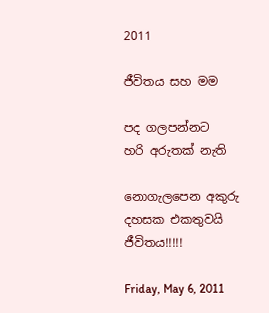2011

ජීවිතය සහ මම

පද ගලපන්නට
හරි අරුතක් නැති

නොගැලපෙන අකුරු
දහසක එකතුවයි
ජීවිතය!!!!!

Friday, May 6, 2011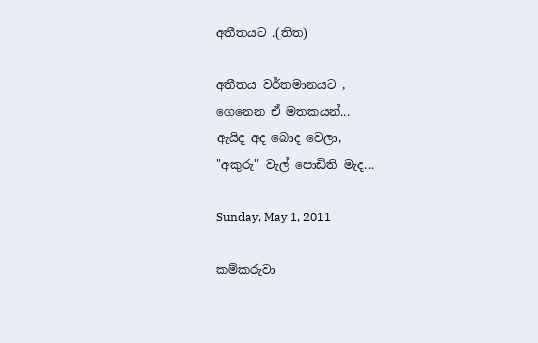අතීතයට .(තිත)

අතීතය වර්තමානයට ,
ගෙනෙන ඒ මතකයන්...
ඇයිද අද බොද වෙලා,
"අකුරු" වැල් පොඩිති මැද...

Sunday, May 1, 2011

කම්කරුවා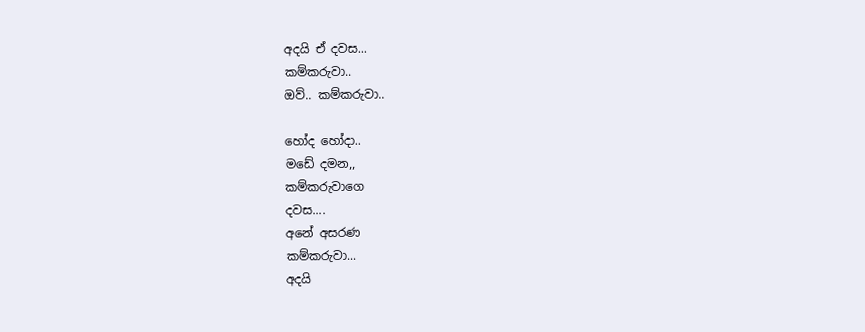අදයි ඒ දවස...
කම්කරුවා..
ඔව්.. කම්කරුවා..

හෝද හෝදා..
මඩේ දමන,,
කම්කරුවාගෙ
දවස....
අනේ අසරණ
කම්කරුවා...
අදයි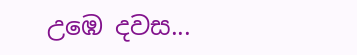උඹෙ දවස...